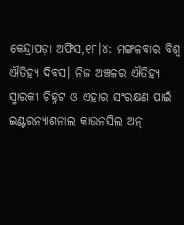କେନ୍ଦ୍ରାପଡ଼ା ଅଫିସ,୧୮।୪: ମଙ୍ଗଳବାର ବିଶ୍ୱ ଐତିହ୍ୟ ଦିବସ। ନିଜ ଅଞ୍ଚଳର ଐତିହ୍ୟ ସ୍ମାରକୀ ଚିହ୍ନଟ ଓ ଏହାର ସଂରକ୍ଷଣ ପାଇଁ ଇଣ୍ଟରନ୍ୟାଶନାଲ କାଉନସିଲ ଅନ୍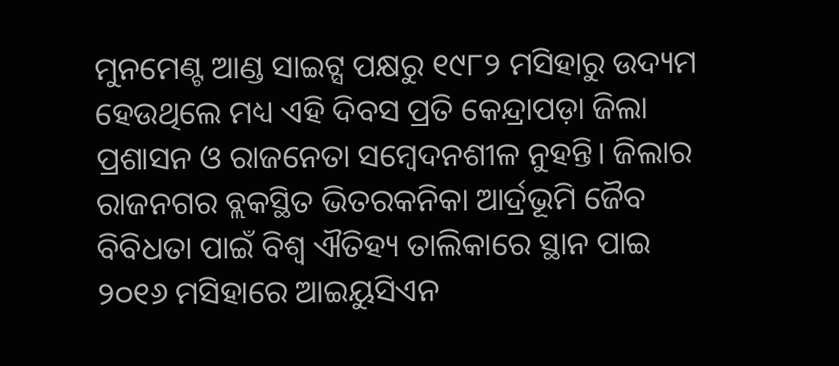ମୁନମେଣ୍ଟ ଆଣ୍ଡ ସାଇଟ୍ସ ପକ୍ଷରୁ ୧୯୮୨ ମସିହାରୁ ଉଦ୍ୟମ ହେଉଥିଲେ ମଧ୍ୟ ଏହି ଦିବସ ପ୍ରତି କେନ୍ଦ୍ରାପଡ଼ା ଜିଲା ପ୍ରଶାସନ ଓ ରାଜନେତା ସମ୍ବେଦନଶୀଳ ନୁହନ୍ତି। ଜିଲାର ରାଜନଗର ବ୍ଲକସ୍ଥିତ ଭିତରକନିକା ଆର୍ଦ୍ରଭୂମି ଜୈବ ବିବିଧତା ପାଇଁ ବିଶ୍ୱ ଐତିହ୍ୟ ତାଲିକାରେ ସ୍ଥାନ ପାଇ ୨୦୧୬ ମସିହାରେ ଆଇୟୁସିଏନ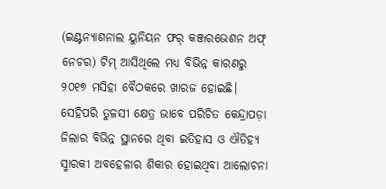(ଇଣ୍ଟନ୍ୟାଶନାଲ ୟୁନିୟନ ଫର୍ କଞ୍ଜରଭେଶନ ଅଫ୍ ନେଚର) ଟିମ୍ ଆସିଥିଲେ ମଧ୍ୟ ବିଭିନ୍ନ କାରଣରୁ ୨୦୧୭ ମସିହା ବୈଠକରେ ଖାରଜ ହୋଇଛି। ସେହିପରି ତୁଳସୀ କ୍ଷେତ୍ର ଭାବେ ପରିଚିତ କେନ୍ଦ୍ରାପଡ଼ା ଜିଲାର ବିଭିନ୍ନ ସ୍ଥାନରେ ଥିବା ଇତିହାସ ଓ ଐତିହ୍ୟ ସ୍ମାରକୀ ଅବହେଳାର ଶିକାର ହୋଇଥିବା ଆଲୋଚନା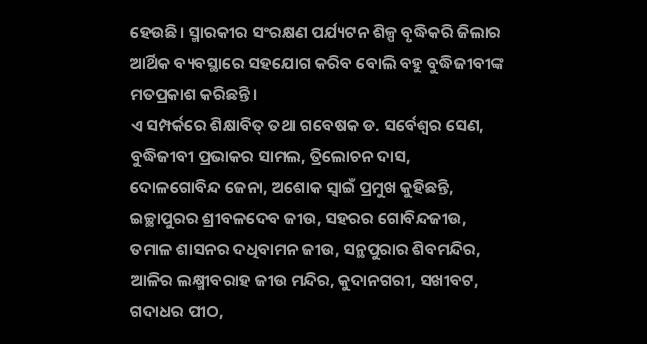ହେଉଛି। ସ୍ମାରକୀର ସଂରକ୍ଷଣ ପର୍ଯ୍ୟଟନ ଶିଳ୍ପ ବୃଦ୍ଧିକରି ଜିଲାର ଆର୍ଥିକ ବ୍ୟବସ୍ଥାରେ ସହଯୋଗ କରିବ ବୋଲି ବହୁ ବୁଦ୍ଧିଜୀବୀଙ୍କ ମତପ୍ରକାଶ କରିଛନ୍ତି।
ଏ ସମ୍ପର୍କରେ ଶିକ୍ଷାବିତ୍ ତଥା ଗବେଷକ ଡ. ସର୍ବେଶ୍ୱର ସେଣ, ବୁଦ୍ଧିଜୀବୀ ପ୍ରଭାକର ସାମଲ, ତ୍ରିଲୋଚନ ଦାସ, ଦୋଳଗୋବିନ୍ଦ ଜେନା, ଅଶୋକ ସ୍ବାଇଁ ପ୍ରମୁଖ କୁହିଛନ୍ତି, ଇଚ୍ଛାପୁରର ଶ୍ରୀବଳଦେବ ଜୀଉ, ସହରର ଗୋବିନ୍ଦଜୀଉ, ତମାଳ ଶାସନର ଦଧିବାମନ ଜୀଉ, ସନ୍ଥପୁରାର ଶିବମନ୍ଦିର, ଆଳିର ଲକ୍ଷ୍ମୀବରାହ ଜୀଉ ମନ୍ଦିର, କୁଦାନଗରୀ, ସଖୀବଟ, ଗଦାଧର ପୀଠ,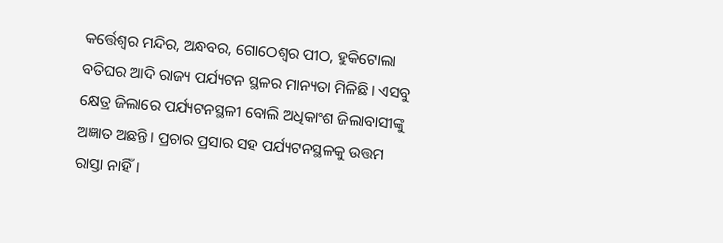କର୍ତ୍ତେଶ୍ୱର ମନ୍ଦିର, ଅନ୍ଧବର, ଗୋଠେଶ୍ୱର ପୀଠ, ହୁକିଟୋଲା ବତିଘର ଆଦି ରାଜ୍ୟ ପର୍ଯ୍ୟଟନ ସ୍ଥଳର ମାନ୍ୟତା ମିଳିଛି। ଏସବୁ କ୍ଷେତ୍ର ଜିଲାରେ ପର୍ଯ୍ୟଟନସ୍ଥଳୀ ବୋଲି ଅଧିକାଂଶ ଜିଲାବାସୀଙ୍କୁ ଅଜ୍ଞାତ ଅଛନ୍ତି। ପ୍ରଚାର ପ୍ରସାର ସହ ପର୍ଯ୍ୟଟନସ୍ଥଳକୁ ଉତ୍ତମ ରାସ୍ତା ନାହିଁ।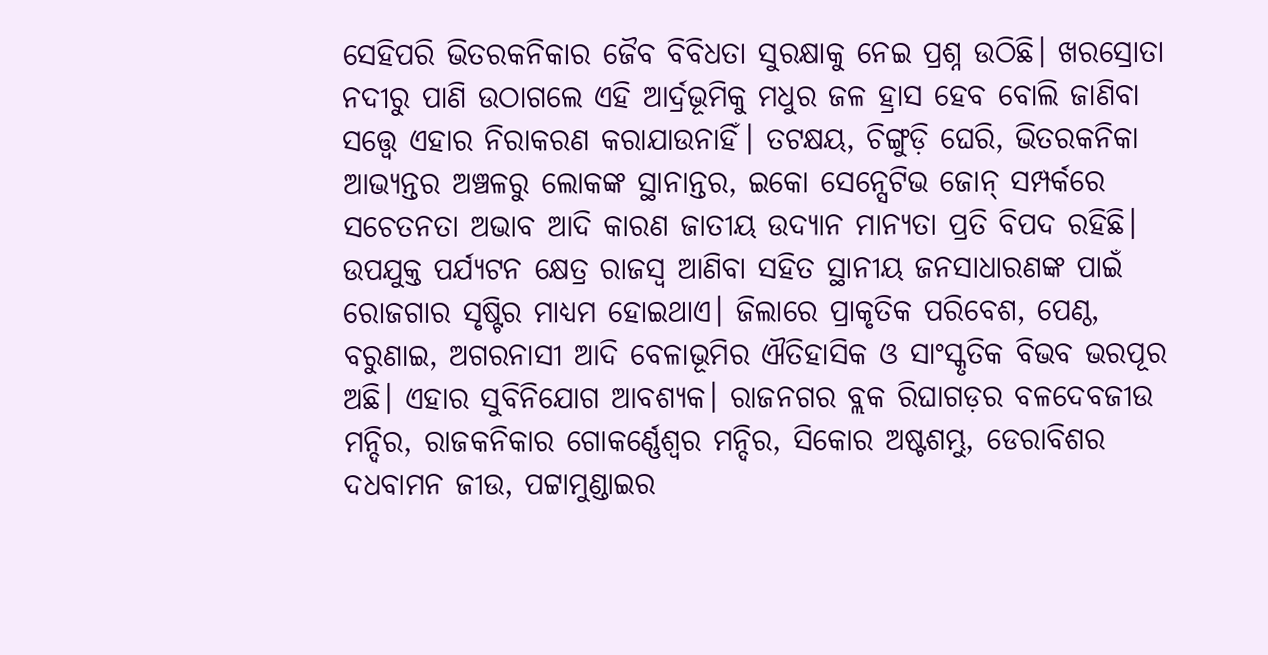ସେହିପରି ଭିତରକନିକାର ଜୈବ ବିବିଧତା ସୁରକ୍ଷାକୁ ନେଇ ପ୍ରଶ୍ନ ଉଠିଛି। ଖରସ୍ରୋତା ନଦୀରୁ ପାଣି ଉଠାଗଲେ ଏହି ଆର୍ଦ୍ରଭୂମିକୁ ମଧୁର ଜଳ ହ୍ରାସ ହେବ ବୋଲି ଜାଣିବା ସତ୍ତ୍ୱେ ଏହାର ନିରାକରଣ କରାଯାଉନାହିଁ। ତଟକ୍ଷୟ, ଚିଙ୍ଗୁଡ଼ି ଘେରି, ଭିତରକନିକା ଆଭ୍ୟନ୍ତର ଅଞ୍ଚଳରୁ ଲୋକଙ୍କ ସ୍ଥାନାନ୍ତର, ଇକୋ ସେନ୍ସେଟିଭ ଜୋନ୍ ସମ୍ପର୍କରେ ସଚେତନତା ଅଭାବ ଆଦି କାରଣ ଜାତୀୟ ଉଦ୍ୟାନ ମାନ୍ୟତା ପ୍ରତି ବିପଦ ରହିଛି। ଉପଯୁକ୍ତ ପର୍ଯ୍ୟଟନ କ୍ଷେତ୍ର ରାଜସ୍ବ ଆଣିବା ସହିତ ସ୍ଥାନୀୟ ଜନସାଧାରଣଙ୍କ ପାଇଁ ରୋଜଗାର ସୃଷ୍ଟିର ମାଧ୍ୟମ ହୋଇଥାଏ। ଜିଲାରେ ପ୍ରାକୃତିକ ପରିବେଶ, ପେଣ୍ଠ, ବରୁଣାଇ, ଅଗରନାସୀ ଆଦି ବେଳାଭୂମିର ଐତିହାସିକ ଓ ସାଂସ୍କୃତିକ ବିଭବ ଭରପୂର ଅଛି। ଏହାର ସୁବିନିଯୋଗ ଆବଶ୍ୟକ। ରାଜନଗର ବ୍ଲକ ରିଘାଗଡ଼ର ବଳଦେବଜୀଉ ମନ୍ଦିର, ରାଜକନିକାର ଗୋକର୍ଣ୍ଣେଶ୍ୱର ମନ୍ଦିର, ସିକୋର ଅଷ୍ଟଶମ୍ଭୁ, ଡେରାବିଶର ଦଧବାମନ ଜୀଉ, ପଟ୍ଟାମୁଣ୍ଡାଇର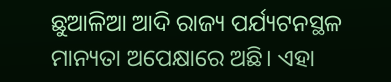ଛୁଆଳିଆ ଆଦି ରାଜ୍ୟ ପର୍ଯ୍ୟଟନସ୍ଥଳ ମାନ୍ୟତା ଅପେକ୍ଷାରେ ଅଛି। ଏହା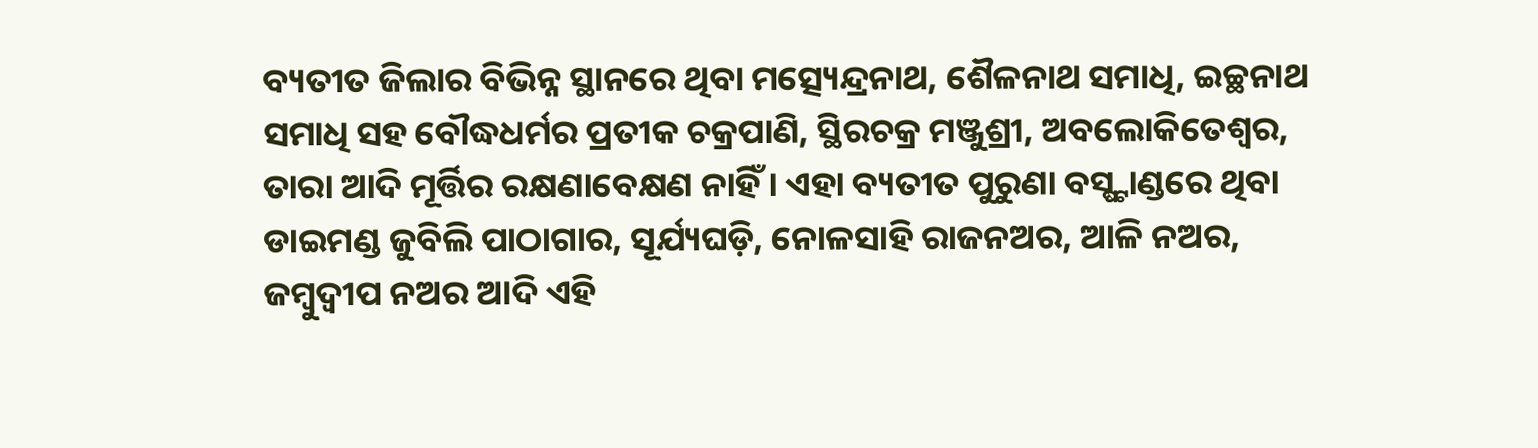ବ୍ୟତୀତ ଜିଲାର ବିଭିନ୍ନ ସ୍ଥାନରେ ଥିବା ମତ୍ସ୍ୟେନ୍ଦ୍ରନାଥ, ଶୈଳନାଥ ସମାଧି, ଇଚ୍ଛନାଥ ସମାଧି ସହ ବୌଦ୍ଧଧର୍ମର ପ୍ରତୀକ ଚକ୍ରପାଣି, ସ୍ଥିରଚକ୍ର ମଞ୍ଜୁଶ୍ରୀ, ଅବଲୋକିତେଶ୍ୱର, ତାରା ଆଦି ମୂର୍ତ୍ତିର ରକ୍ଷଣାବେକ୍ଷଣ ନାହିଁ। ଏହା ବ୍ୟତୀତ ପୁରୁଣା ବସ୍ଷ୍ଟାଣ୍ଡରେ ଥିବା ଡାଇମଣ୍ଡ ଜୁବିଲି ପାଠାଗାର, ସୂର୍ଯ୍ୟଘଡ଼ି, ନୋଳସାହି ରାଜନଅର, ଆଳି ନଅର, ଜମ୍ବୁଦ୍ୱୀପ ନଅର ଆଦି ଏହି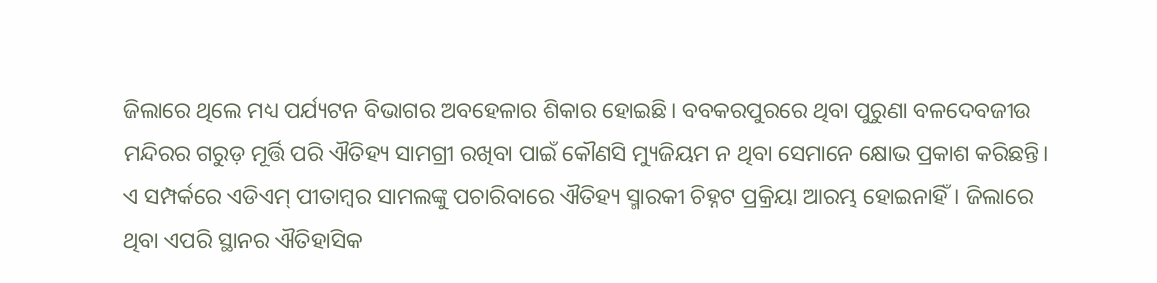ଜିଲାରେ ଥିଲେ ମଧ୍ୟ ପର୍ଯ୍ୟଟନ ବିଭାଗର ଅବହେଳାର ଶିକାର ହୋଇଛି। ବବକରପୁରରେ ଥିବା ପୁରୁଣା ବଳଦେବଜୀଉ ମନ୍ଦିରର ଗରୁଡ଼ ମୂର୍ତ୍ତି ପରି ଐତିହ୍ୟ ସାମଗ୍ରୀ ରଖିବା ପାଇଁ କୌଣସି ମ୍ୟୁଜିୟମ ନ ଥିବା ସେମାନେ କ୍ଷୋଭ ପ୍ରକାଶ କରିଛନ୍ତି। ଏ ସମ୍ପର୍କରେ ଏଡିଏମ୍ ପୀତାମ୍ବର ସାମଲଙ୍କୁ ପଚାରିବାରେ ଐତିହ୍ୟ ସ୍ମାରକୀ ଚିହ୍ନଟ ପ୍ରକ୍ରିୟା ଆରମ୍ଭ ହୋଇନାହିଁ। ଜିଲାରେ ଥିବା ଏପରି ସ୍ଥାନର ଐତିହାସିକ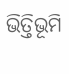ଭିତ୍ତିଭୂମି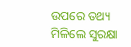ଉପରେ ତଥ୍ୟ ମିଳିଲେ ସୁରକ୍ଷା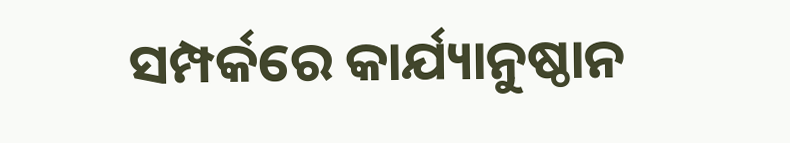ସମ୍ପର୍କରେ କାର୍ଯ୍ୟାନୁଷ୍ଠାନ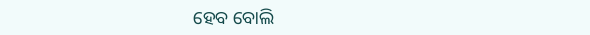ହେବ ବୋଲି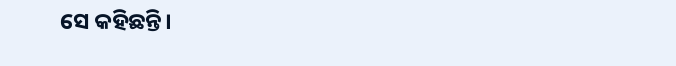ସେ କହିଛନ୍ତି।